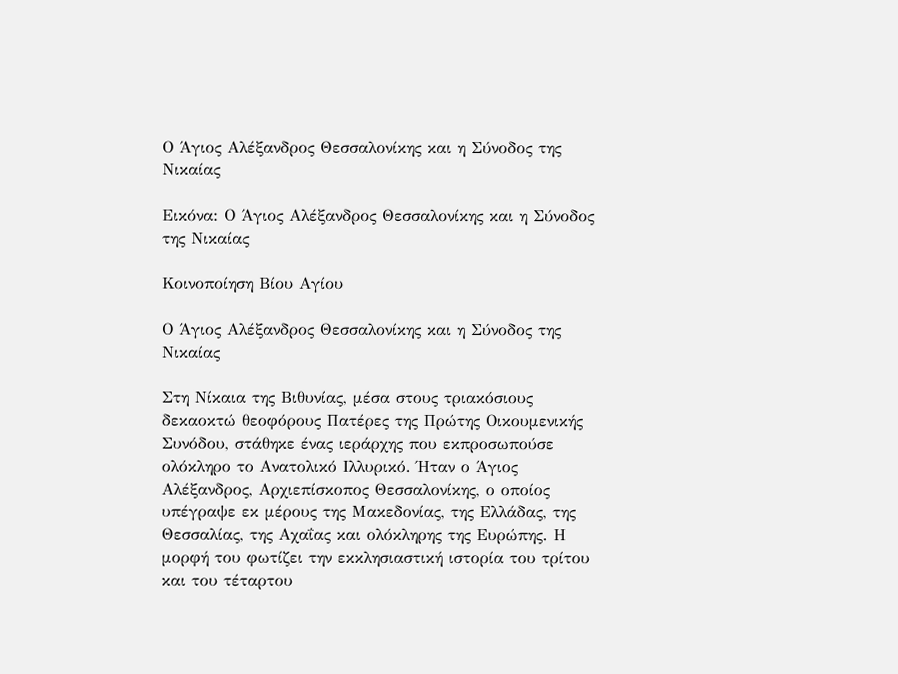Ο Άγιος Αλέξανδρος Θεσσαλονίκης και η Σύνοδος της Νικαίας

Εικόνα: Ο Άγιος Αλέξανδρος Θεσσαλονίκης και η Σύνοδος της Νικαίας

Κοινοποίηση Βίου Αγίου

Ο Άγιος Αλέξανδρος Θεσσαλονίκης και η Σύνοδος της Νικαίας

Στη Νίκαια της Βιθυνίας, μέσα στους τριακόσιους δεκαοκτώ θεοφόρους Πατέρες της Πρώτης Οικουμενικής Συνόδου, στάθηκε ένας ιεράρχης που εκπροσωπούσε ολόκληρο το Ανατολικό Ιλλυρικό. Ήταν ο Άγιος Αλέξανδρος, Αρχιεπίσκοπος Θεσσαλονίκης, ο οποίος υπέγραψε εκ μέρους της Μακεδονίας, της Ελλάδας, της Θεσσαλίας, της Αχαΐας και ολόκληρης της Ευρώπης. Η μορφή του φωτίζει την εκκλησιαστική ιστορία του τρίτου και του τέταρτου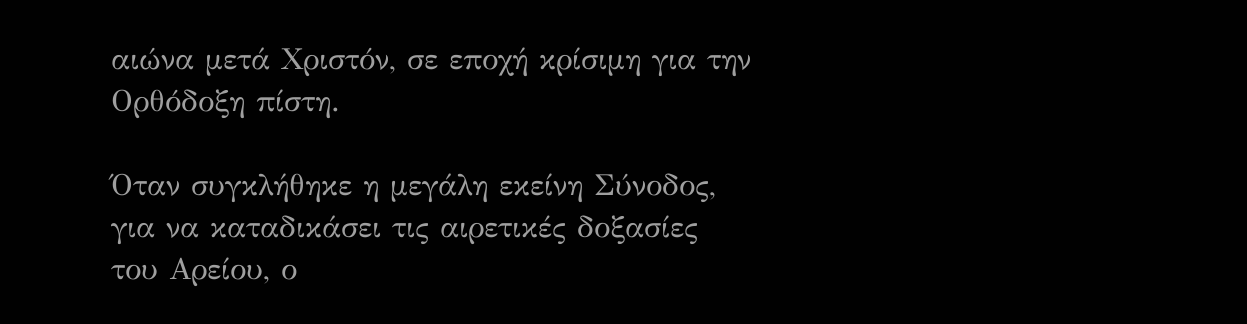αιώνα μετά Χριστόν, σε εποχή κρίσιμη για την Ορθόδοξη πίστη.

Όταν συγκλήθηκε η μεγάλη εκείνη Σύνοδος, για να καταδικάσει τις αιρετικές δοξασίες του Αρείου, ο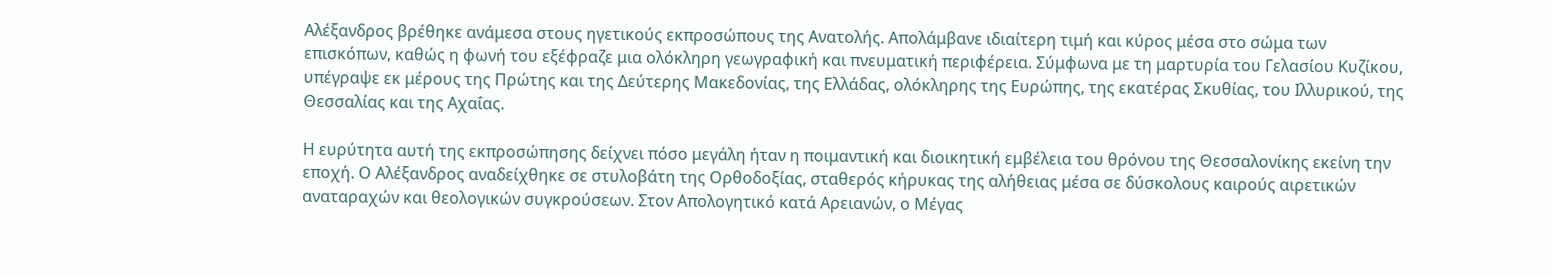Αλέξανδρος βρέθηκε ανάμεσα στους ηγετικούς εκπροσώπους της Ανατολής. Απολάμβανε ιδιαίτερη τιμή και κύρος μέσα στο σώμα των επισκόπων, καθώς η φωνή του εξέφραζε μια ολόκληρη γεωγραφική και πνευματική περιφέρεια. Σύμφωνα με τη μαρτυρία του Γελασίου Κυζίκου, υπέγραψε εκ μέρους της Πρώτης και της Δεύτερης Μακεδονίας, της Ελλάδας, ολόκληρης της Ευρώπης, της εκατέρας Σκυθίας, του Ιλλυρικού, της Θεσσαλίας και της Αχαΐας.

Η ευρύτητα αυτή της εκπροσώπησης δείχνει πόσο μεγάλη ήταν η ποιμαντική και διοικητική εμβέλεια του θρόνου της Θεσσαλονίκης εκείνη την εποχή. Ο Αλέξανδρος αναδείχθηκε σε στυλοβάτη της Ορθοδοξίας, σταθερός κήρυκας της αλήθειας μέσα σε δύσκολους καιρούς αιρετικών αναταραχών και θεολογικών συγκρούσεων. Στον Απολογητικό κατά Αρειανών, ο Μέγας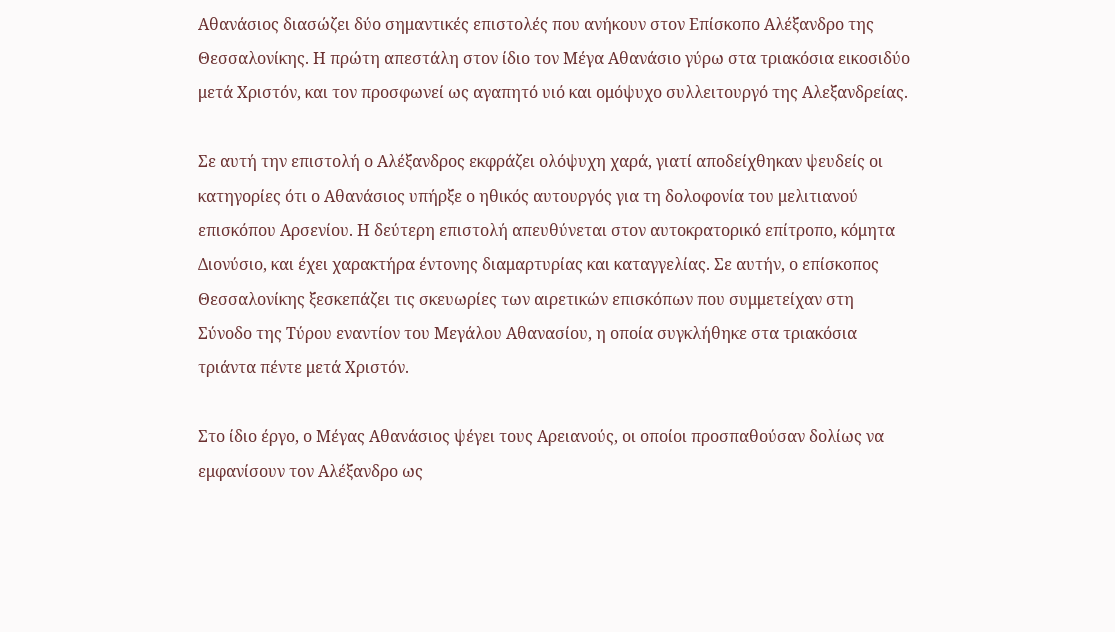Αθανάσιος διασώζει δύο σημαντικές επιστολές που ανήκουν στον Επίσκοπο Αλέξανδρο της Θεσσαλονίκης. Η πρώτη απεστάλη στον ίδιο τον Μέγα Αθανάσιο γύρω στα τριακόσια εικοσιδύο μετά Χριστόν, και τον προσφωνεί ως αγαπητό υιό και ομόψυχο συλλειτουργό της Αλεξανδρείας.

Σε αυτή την επιστολή ο Αλέξανδρος εκφράζει ολόψυχη χαρά, γιατί αποδείχθηκαν ψευδείς οι κατηγορίες ότι ο Αθανάσιος υπήρξε ο ηθικός αυτουργός για τη δολοφονία του μελιτιανού επισκόπου Αρσενίου. Η δεύτερη επιστολή απευθύνεται στον αυτοκρατορικό επίτροπο, κόμητα Διονύσιο, και έχει χαρακτήρα έντονης διαμαρτυρίας και καταγγελίας. Σε αυτήν, ο επίσκοπος Θεσσαλονίκης ξεσκεπάζει τις σκευωρίες των αιρετικών επισκόπων που συμμετείχαν στη Σύνοδο της Τύρου εναντίον του Μεγάλου Αθανασίου, η οποία συγκλήθηκε στα τριακόσια τριάντα πέντε μετά Χριστόν.

Στο ίδιο έργο, ο Μέγας Αθανάσιος ψέγει τους Αρειανούς, οι οποίοι προσπαθούσαν δολίως να εμφανίσουν τον Αλέξανδρο ως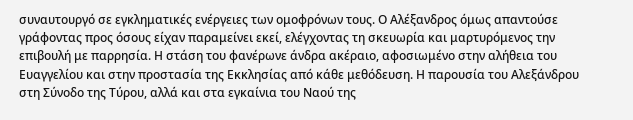συναυτουργό σε εγκληματικές ενέργειες των ομοφρόνων τους. Ο Αλέξανδρος όμως απαντούσε γράφοντας προς όσους είχαν παραμείνει εκεί, ελέγχοντας τη σκευωρία και μαρτυρόμενος την επιβουλή με παρρησία. Η στάση του φανέρωνε άνδρα ακέραιο, αφοσιωμένο στην αλήθεια του Ευαγγελίου και στην προστασία της Εκκλησίας από κάθε μεθόδευση. Η παρουσία του Αλεξάνδρου στη Σύνοδο της Τύρου, αλλά και στα εγκαίνια του Ναού της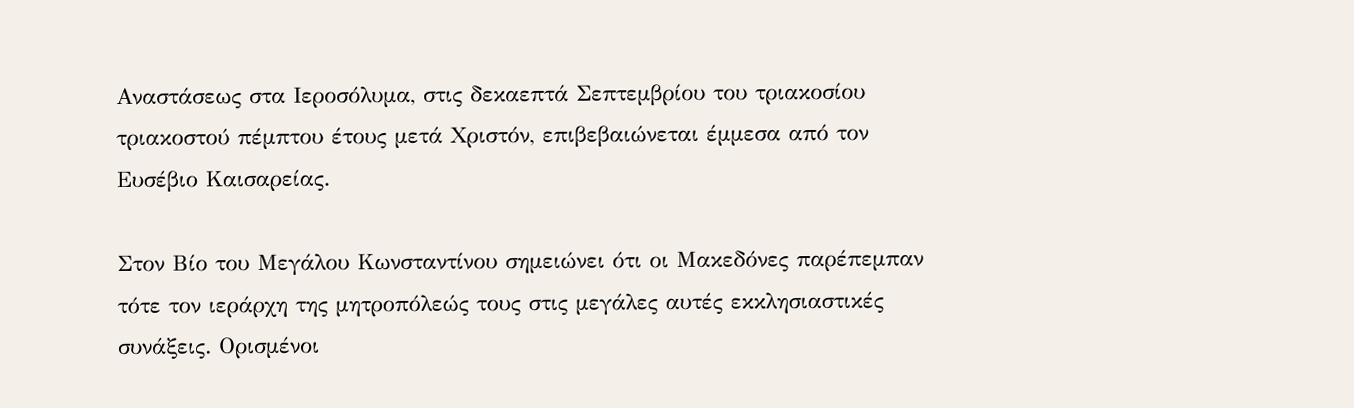Αναστάσεως στα Ιεροσόλυμα, στις δεκαεπτά Σεπτεμβρίου του τριακοσίου τριακοστού πέμπτου έτους μετά Χριστόν, επιβεβαιώνεται έμμεσα από τον Ευσέβιο Καισαρείας.

Στον Βίο του Μεγάλου Κωνσταντίνου σημειώνει ότι οι Μακεδόνες παρέπεμπαν τότε τον ιεράρχη της μητροπόλεώς τους στις μεγάλες αυτές εκκλησιαστικές συνάξεις. Ορισμένοι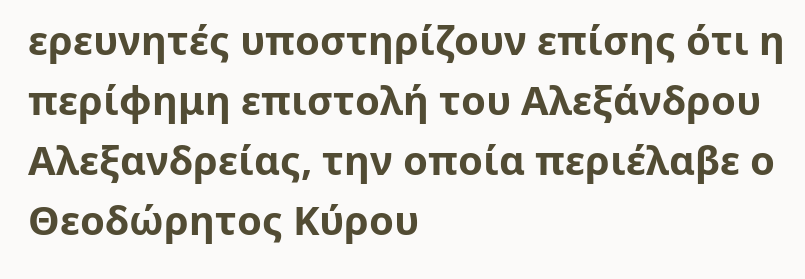ερευνητές υποστηρίζουν επίσης ότι η περίφημη επιστολή του Αλεξάνδρου Αλεξανδρείας, την οποία περιέλαβε ο Θεοδώρητος Κύρου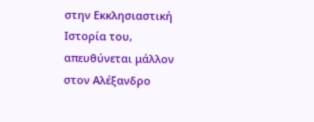στην Εκκλησιαστική Ιστορία του, απευθύνεται μάλλον στον Αλέξανδρο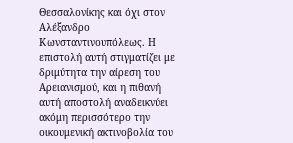Θεσσαλονίκης και όχι στον Αλέξανδρο Κωνσταντινουπόλεως. Η επιστολή αυτή στιγματίζει με δριμύτητα την αίρεση του Αρειανισμού, και η πιθανή αυτή αποστολή αναδεικνύει ακόμη περισσότερο την οικουμενική ακτινοβολία του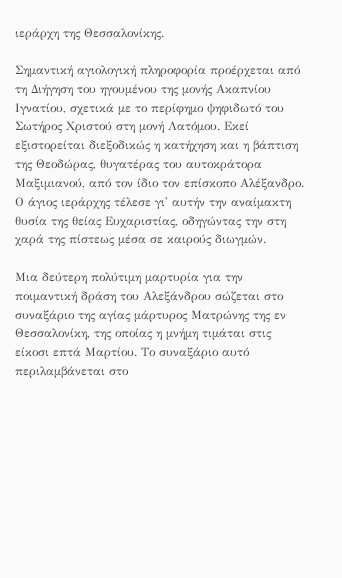ιεράρχη της Θεσσαλονίκης.

Σημαντική αγιολογική πληροφορία προέρχεται από τη Διήγηση του ηγουμένου της μονής Ακαπνίου Ιγνατίου, σχετικά με το περίφημο ψηφιδωτό του Σωτήρος Χριστού στη μονή Λατόμου. Εκεί εξιστορείται διεξοδικώς η κατήχηση και η βάπτιση της Θεοδώρας, θυγατέρας του αυτοκράτορα Μαξιμιανού, από τον ίδιο τον επίσκοπο Αλέξανδρο. Ο άγιος ιεράρχης τέλεσε γι' αυτήν την αναίμακτη θυσία της θείας Ευχαριστίας, οδηγώντας την στη χαρά της πίστεως μέσα σε καιρούς διωγμών.

Μια δεύτερη πολύτιμη μαρτυρία για την ποιμαντική δράση του Αλεξάνδρου σώζεται στο συναξάριο της αγίας μάρτυρος Ματρώνης της εν Θεσσαλονίκη, της οποίας η μνήμη τιμάται στις είκοσι επτά Μαρτίου. Το συναξάριο αυτό περιλαμβάνεται στο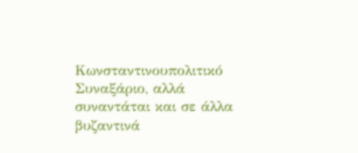Κωνσταντινουπολιτικό Συναξάριο, αλλά συναντάται και σε άλλα βυζαντινά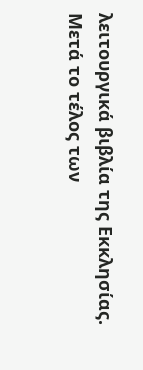λειτουργικά βιβλία της Εκκλησίας. Μετά το τέλος των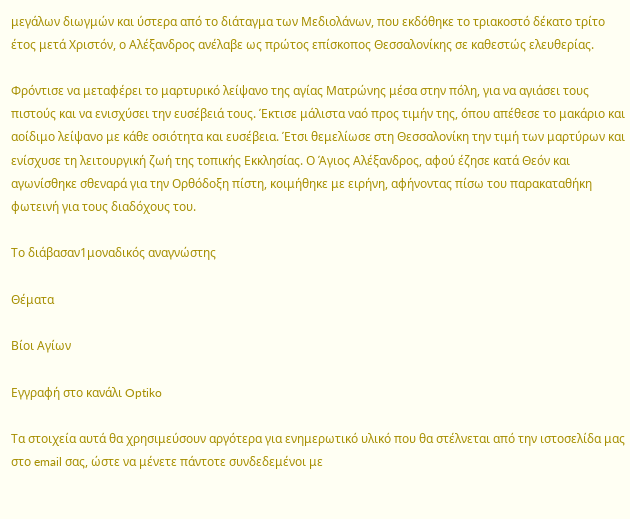μεγάλων διωγμών και ύστερα από το διάταγμα των Μεδιολάνων, που εκδόθηκε το τριακοστό δέκατο τρίτο έτος μετά Χριστόν, ο Αλέξανδρος ανέλαβε ως πρώτος επίσκοπος Θεσσαλονίκης σε καθεστώς ελευθερίας.

Φρόντισε να μεταφέρει το μαρτυρικό λείψανο της αγίας Ματρώνης μέσα στην πόλη, για να αγιάσει τους πιστούς και να ενισχύσει την ευσέβειά τους. Έκτισε μάλιστα ναό προς τιμήν της, όπου απέθεσε το μακάριο και αοίδιμο λείψανο με κάθε οσιότητα και ευσέβεια. Έτσι θεμελίωσε στη Θεσσαλονίκη την τιμή των μαρτύρων και ενίσχυσε τη λειτουργική ζωή της τοπικής Εκκλησίας. Ο Άγιος Αλέξανδρος, αφού έζησε κατά Θεόν και αγωνίσθηκε σθεναρά για την Ορθόδοξη πίστη, κοιμήθηκε με ειρήνη, αφήνοντας πίσω του παρακαταθήκη φωτεινή για τους διαδόχους του.

Το διάβασαν1μοναδικός αναγνώστης

Θέματα

Βίοι Αγίων

Εγγραφή στο κανάλι Optiko

Τα στοιχεία αυτά θα χρησιμεύσουν αργότερα για ενημερωτικό υλικό που θα στέλνεται από την ιστοσελίδα μας στο email σας, ώστε να μένετε πάντοτε συνδεδεμένοι με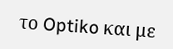το Optiko και με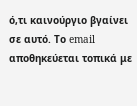ό,τι καινούργιο βγαίνει σε αυτό. Το email αποθηκεύεται τοπικά με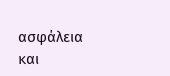ασφάλεια και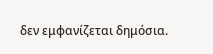δεν εμφανίζεται δημόσια.